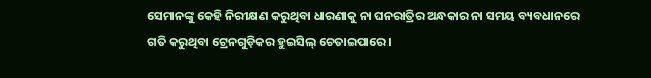ସେମାନଙ୍କୁ କେହି ନିରୀକ୍ଷଣ କରୁଥିବା ଧାରଣାକୁ ନା ଘନରାତ୍ରିର ଅନ୍ଧକାର ନା ସମୟ ବ୍ୟବଧାନରେ ଗତି କରୁଥିବା ଟ୍ରେନଗୁଡ଼ିକର ହୁଇସିଲ୍ ଚେତାଇପାରେ।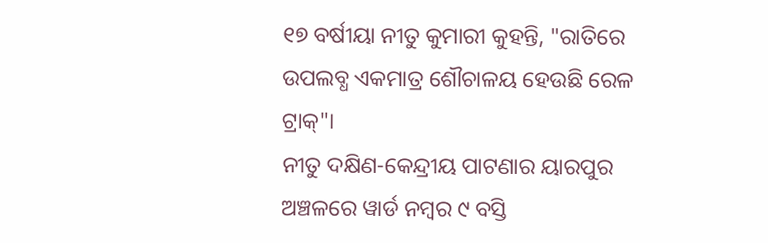୧୭ ବର୍ଷୀୟା ନୀତୁ କୁମାରୀ କୁହନ୍ତି, "ରାତିରେ ଉପଲବ୍ଧ ଏକମାତ୍ର ଶୌଚାଳୟ ହେଉଛି ରେଳ ଟ୍ରାକ୍"।
ନୀତୁ ଦକ୍ଷିଣ-କେନ୍ଦ୍ରୀୟ ପାଟଣାର ୟାରପୁର ଅଞ୍ଚଳରେ ୱାର୍ଡ ନମ୍ବର ୯ ବସ୍ତି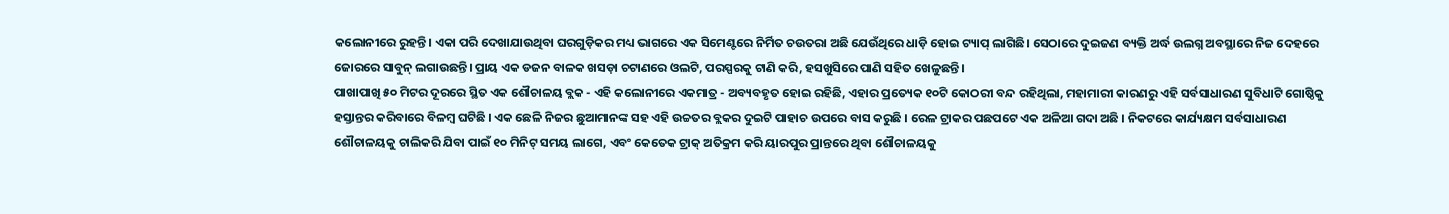କଲୋନୀରେ ରୁହନ୍ତି। ଏକା ପରି ଦେଖାଯାଉଥିବା ଘରଗୁଡ଼ିକର ମଧ୍ୟ ଭାଗରେ ଏକ ସିମେଣ୍ଟରେ ନିର୍ମିତ ଚଉତରା ଅଛି ଯେଉଁଥିରେ ଧାଡ଼ି ହୋଇ ଟ୍ୟାପ୍ ଲାଗିଛି। ସେଠାରେ ଦୁଇଜଣ ବ୍ୟକ୍ତି ଅର୍ଦ୍ଧ ଉଲଗ୍ନ ଅବସ୍ଥାରେ ନିଜ ଦେହରେ ଜୋରରେ ସାବୁନ୍ ଲଗାଉଛନ୍ତି। ପ୍ରାୟ ଏକ ଡଜନ ବାଳକ ଖସଡ଼ା ଚଟାଣରେ ଓଲଟି, ପରସ୍ପରକୁ ଟାଣି କରି, ହସଖୁସିରେ ପାଣି ସହିତ ଖେଳୁଛନ୍ତି।
ପାଖାପାଖି ୫୦ ମିଟର ଦୂରରେ ସ୍ଥିତ ଏକ ଶୌଚାଳୟ ବ୍ଲକ - ଏହି କଲୋନୀରେ ଏକମାତ୍ର - ଅବ୍ୟବହୃତ ହୋଇ ରହିଛି, ଏହାର ପ୍ରତ୍ୟେକ ୧୦ଟି କୋଠରୀ ବନ୍ଦ ରହିଥିଲା, ମହାମାରୀ କାରଣରୁ ଏହି ସର୍ବସାଧାରଣ ସୁବିଧାଟି ଗୋଷ୍ଠିକୁ ହସ୍ତାନ୍ତର କରିବାରେ ବିଳମ୍ବ ଘଟିଛି । ଏକ ଛେଳି ନିଜର ଛୁଆମାନଙ୍କ ସହ ଏହି ଉଚ୍ଚତର ବ୍ଲକର ଦୁଇଟି ପାହାଚ ଉପରେ ବାସ କରୁଛି । ରେଳ ଟ୍ରାକର ପଛପଟେ ଏକ ଅଳିଆ ଗଦା ଅଛି । ନିକଟରେ କାର୍ଯ୍ୟକ୍ଷମ ସର୍ବସାଧାରଣ ଶୌଚାଳୟକୁ ଚାଲିକରି ଯିବା ପାଇଁ ୧୦ ମିନିଟ୍ ସମୟ ଲାଗେ, ଏବଂ କେତେକ ଟ୍ରାକ୍ ଅତିକ୍ରମ କରି ୟାରପୁର ପ୍ରାନ୍ତରେ ଥିବା ଶୌଚାଳୟକୁ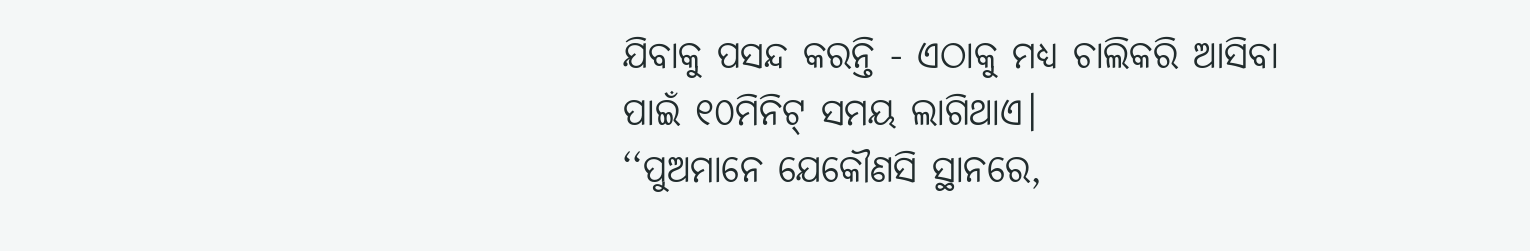ଯିବାକୁ ପସନ୍ଦ କରନ୍ତି - ଏଠାକୁ ମଧ୍ୟ ଚାଲିକରି ଆସିବା ପାଇଁ ୧୦ମିନିଟ୍ ସମୟ ଲାଗିଥାଏ।
‘‘ପୁଅମାନେ ଯେକୌଣସି ସ୍ଥାନରେ,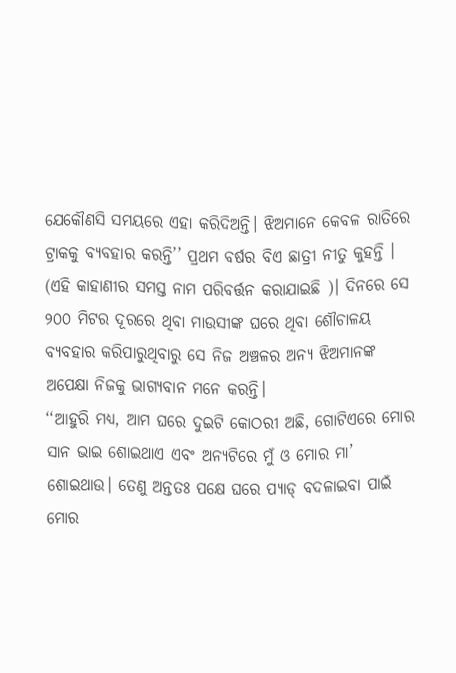ଯେକୌଣସି ସମୟରେ ଏହା କରିଦିଅନ୍ତି। ଝିଅମାନେ କେବଳ ରାତିରେ ଟ୍ରାକକୁ ବ୍ୟବହାର କରନ୍ତି’’ ପ୍ରଥମ ବର୍ଷର ବିଏ ଛାତ୍ରୀ ନୀତୁ କୁହନ୍ତି । (ଏହି କାହାଣୀର ସମସ୍ତ ନାମ ପରିବର୍ତ୍ତନ କରାଯାଇଛି )। ଦିନରେ ସେ ୨୦୦ ମିଟର ଦୂରରେ ଥିବା ମାଉସୀଙ୍କ ଘରେ ଥିବା ଶୌଚାଳୟ ବ୍ୟବହାର କରିପାରୁଥିବାରୁ ସେ ନିଜ ଅଞ୍ଚଳର ଅନ୍ୟ ଝିଅମାନଙ୍କ ଅପେକ୍ଷା ନିଜକୁ ଭାଗ୍ୟବାନ ମନେ କରନ୍ତି।
‘‘ଆହୁରି ମଧ୍ୟ, ଆମ ଘରେ ଦୁଇଟି କୋଠରୀ ଅଛି, ଗୋଟିଏରେ ମୋର ସାନ ଭାଇ ଶୋଇଥାଏ ଏବଂ ଅନ୍ୟଟିରେ ମୁଁ ଓ ମୋର ମା’ ଶୋଇଥାଉ। ତେଣୁ ଅନ୍ତତଃ ପକ୍ଷେ ଘରେ ପ୍ୟାଡ୍ ବଦଳାଇବା ପାଇଁ ମୋର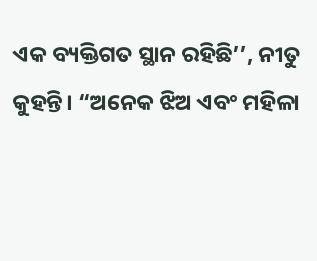ଏକ ବ୍ୟକ୍ତିଗତ ସ୍ଥାନ ରହିଛି’’, ନୀତୁ କୁହନ୍ତି। “ଅନେକ ଝିଅ ଏବଂ ମହିଳା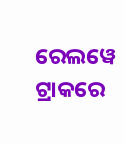ରେଲୱେ ଟ୍ରାକରେ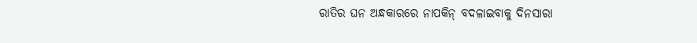ରାତିର ଘନ ଅନ୍ଧକାରରେ ନାପକିନ୍ ବଦଳାଇବାକୁ ଦିନସାରା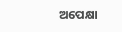ଅପେକ୍ଷା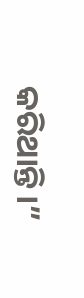କରିଥାନ୍ତି।”